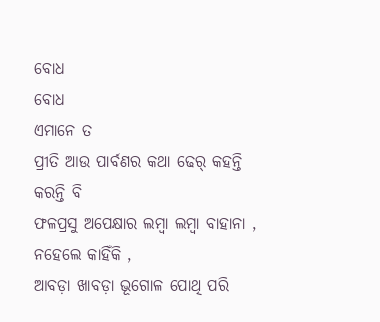ବୋଧ
ବୋଧ
ଏମାନେ ତ
ପ୍ରୀତି ଆଉ ପାର୍ବଣର କଥା ଢେର୍ କହନ୍ତି
କରନ୍ତି ବି
ଫଳପ୍ରସୁ ଅପେକ୍ଷାର ଲମ୍ବା ଲମ୍ବା ବାହାନା ,
ନହେଲେ କାହିଁକି ,
ଆବଡ଼ା ଖାବଡ଼ା ଭୂଗୋଳ ପୋଥି ପରି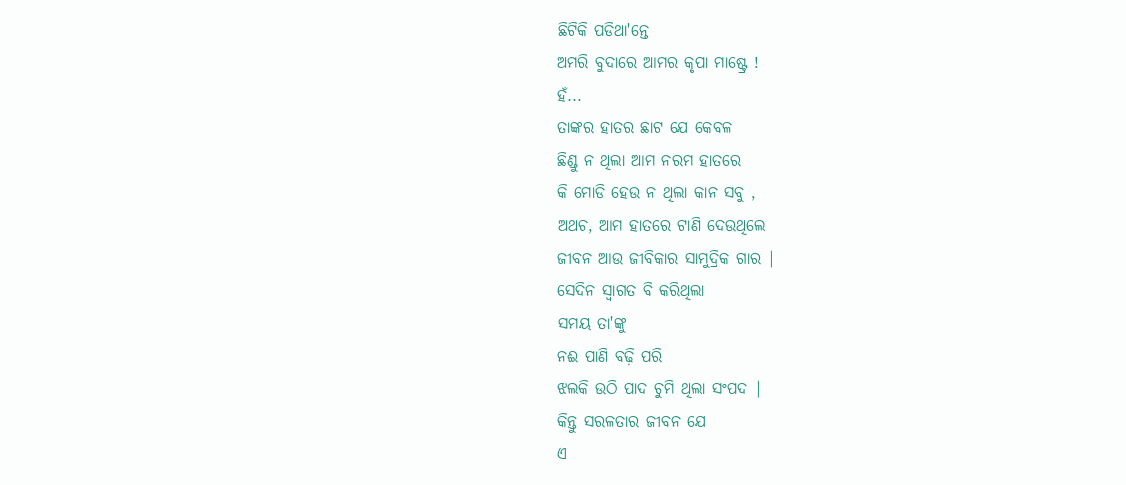ଛିଟିକି ପଡିଥା'ନ୍ତେ
ଅମରି ବୁଦାରେ ଆମର କୃପା ମାଷ୍ଟ୍ରେ !
ହଁ...
ତାଙ୍କର ହାତର ଛାଟ ଯେ କେବଳ
ଛିଣ୍ଡୁ ନ ଥିଲା ଆମ ନରମ ହାତରେ
କି ମୋଡି ହେଉ ନ ଥିଲା କାନ ସବୁ ,
ଅଥଚ, ଆମ ହାତରେ ଟାଣି ଦେଉଥିଲେ
ଜୀବନ ଆଉ ଜୀବିକାର ସାମୁଦ୍ରିକ ଗାର |
ସେଦିନ ସ୍ବାଗତ ବି କରିଥିଲା
ସମୟ ତା'ଙ୍କୁ
ନଈ ପାଣି ବଢ଼ି ପରି
ଝଲକି ଉଠି ପାଦ ଚୁମି ଥିଲା ସଂପଦ |
କିନ୍ତୁ ସରଳତାର ଜୀବନ ଯେ
ଏ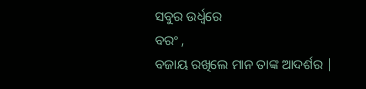ସବୁର ଉର୍ଧ୍ବରେ
ବରଂ ,
ବଜାୟ ରଖିଲେ ମାନ ତାଙ୍କ ଆଦର୍ଶର |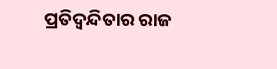ପ୍ରତିଦ୍ବନ୍ଦିତାର ରାଜ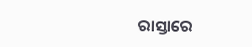ରାସ୍ତାରେ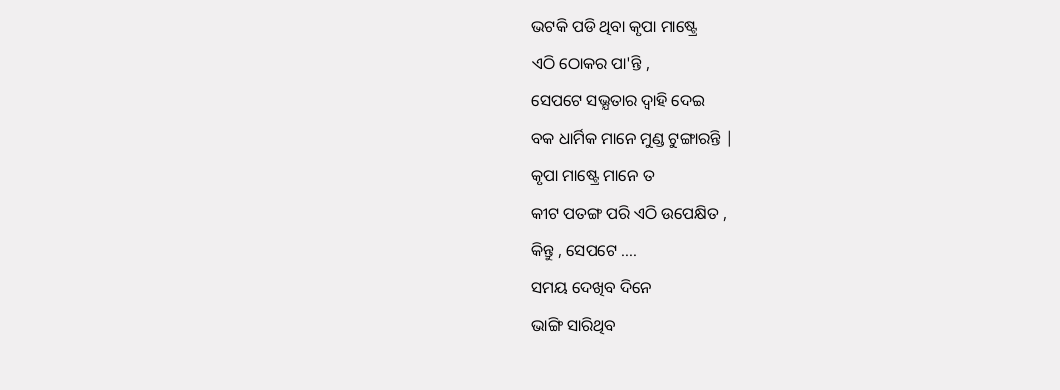ଭଟକି ପଡି ଥିବା କୃପା ମାଷ୍ଟ୍ରେ
ଏଠି ଠୋକର ପା'ନ୍ତି ,
ସେପଟେ ସଭ୍ଯତାର ଦ୍ବାହି ଦେଇ
ବକ ଧାର୍ମିକ ମାନେ ମୁଣ୍ଡ ଟୁଙ୍ଗାରନ୍ତି |
କୃପା ମାଷ୍ଟ୍ରେ ମାନେ ତ
କୀଟ ପତଙ୍ଗ ପରି ଏଠି ଉପେକ୍ଷିତ ,
କିନ୍ତୁ , ସେପଟେ ....
ସମୟ ଦେଖିବ ଦିନେ
ଭାଙ୍ଗି ସାରିଥିବ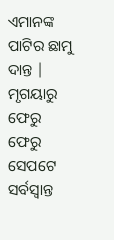ଏମାନଙ୍କ ପାଟିର ଛାମୁ ଦାନ୍ତ |
ମୃଗୟାରୁ ଫେରୁ ଫେରୁ
ସେପଟେ
ସର୍ବସ୍ବାନ୍ତ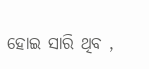ହୋଇ ସାରି ଥିବ ,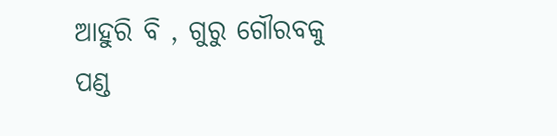ଆହୁରି ବି , ଗୁରୁ ଗୌରବକୁ
ପଣ୍ଡ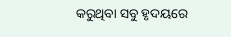କରୁଥିବା ସବୁ ହୃଦୟରେ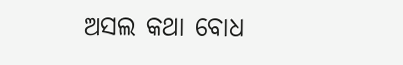ଅସଲ କଥା ବୋଧ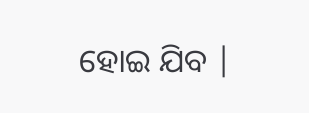ହୋଇ ଯିବ |